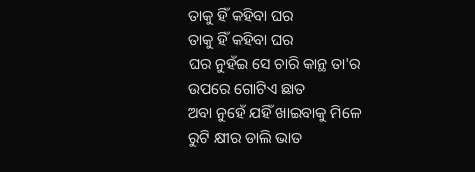ତାକୁ ହିଁ କହିବା ଘର
ତାକୁ ହିଁ କହିବା ଘର
ଘର ନୁହଁଇ ସେ ଚାରି କାନ୍ଥ ତା'ର
ଉପରେ ଗୋଟିଏ ଛାତ
ଅବା ନୁହେଁ ଯହିଁ ଖାଇବାକୁ ମିଳେ
ରୁଟି କ୍ଷୀର ଡାଲି ଭାତ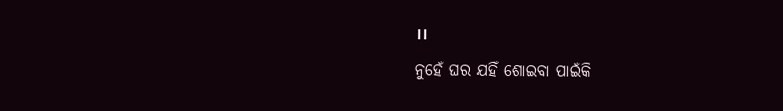।।
ନୁହେଁ ଘର ଯହିଁ ଶୋଇବା ପାଇଁକି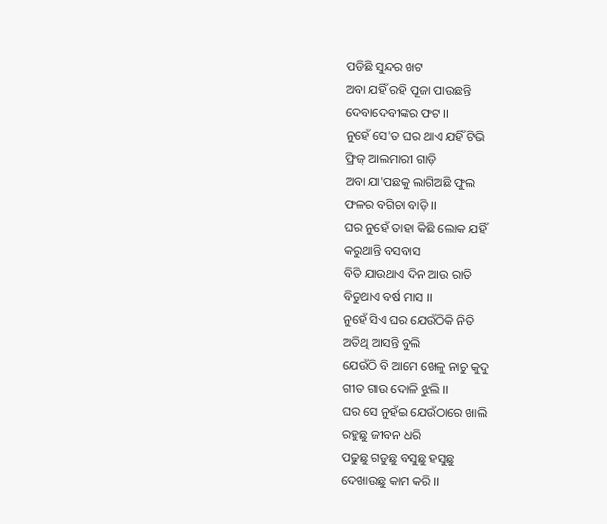ପଡିଛି ସୁନ୍ଦର ଖଟ
ଅବା ଯହିଁ ରହି ପୂଜା ପାଉଛନ୍ତି
ଦେବାଦେବୀଙ୍କର ଫଟ ।।
ନୁହେଁ ସେ'ତ ଘର ଥାଏ ଯହିଁ ଟିଭି
ଫ୍ରିଜ୍ ଆଲମାରୀ ଗାଡ଼ି
ଅବା ଯା'ପଛକୁ ଲାଗିଅଛି ଫୁଲ
ଫଳର ବଗିଚା ବାଡ଼ି ।।
ଘର ନୁହେଁ ତାହା କିଛି ଲୋକ ଯହିଁ
କରୁଥାନ୍ତି ବସବାସ
ବିତି ଯାଉଥାଏ ଦିନ ଆଉ ରାତି
ବିତୁଥାଏ ବର୍ଷ ମାସ ।।
ନୁହେଁ ସିଏ ଘର ଯେଉଁଠିକି ନିତି
ଅତିଥି ଆସନ୍ତି ବୁଲି
ଯେଉଁଠି ବି ଆମେ ଖେଳୁ ନାଚୁ କୁଦୁ
ଗୀତ ଗାଉ ଦୋଳି ଝୁଲି ।।
ଘର ସେ ନୁହଁଇ ଯେଉଁଠାରେ ଖାଲି
ରହୁଛୁ ଜୀବନ ଧରି
ପଢୁଛୁ ଗଡୁଛୁ ବସୁଛୁ ହସୁଛୁ
ଦେଖାଉଛୁ କାମ କରି ।।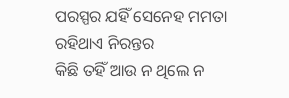ପରସ୍ପର ଯହିଁ ସେନେହ ମମତା
ରହିଥାଏ ନିରନ୍ତର
କିଛି ତହିଁ ଆଉ ନ ଥିଲେ ନ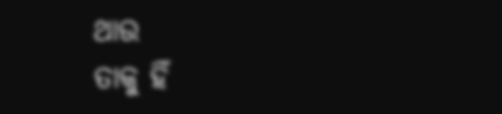ଥାଉ
ତାକୁ ହିଁ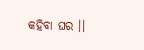କହିବା ଘର ।।